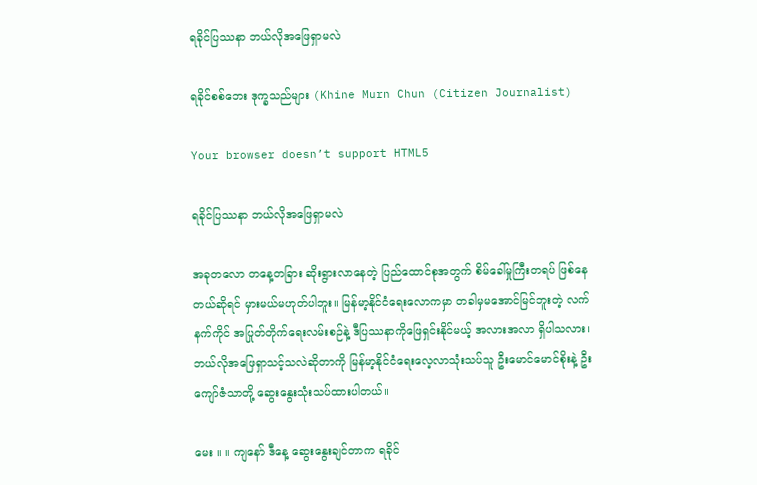ရခိုင်ပြဿနာ ဘယ်လိုအဖြေရှာမလဲ

ရခိုင်စစ်ဘေး ဒုက္ခသည်များ (Khine Murn Chun (Citizen Journalist)

Your browser doesn’t support HTML5

ရခိုင်ပြဿနာ ဘယ်လိုအဖြေရှာမလဲ

အခုတလော တနေ့တခြား ဆိုးရွားလာနေတဲ့ ပြည်ထောင်စုအတွက် စိမ်ခေါ်မှုကြီးတရပ် ဖြစ်နေတယ်ဆိုရင် မှားမယ်မဟုတ်ပါဘူး။ မြန်မာ့နိုင်ငံရေးလောကမှာ တခါမှမအောင်မြင်ဘူးတဲ့ လက်နက်ကိုင် အပြုတ်တိုက်ရေးလမ်းစဉ်နဲ့ ဒီပြဿနာကိုဖြေရှင်းနိုင်မယ့် အလားအလာ ရှိပါသလား၊ ဘယ်လိုအဖြေရှာသင့်သလဲဆိုတာကို မြန်မာ့နိုင်ငံရေးလေ့လာသုံးသပ်သူ ဦးမောင်မောင်စိုးနဲ့ ဦးကျော်ဇံသာတို့ ဆွေးနွေးသုံးသပ်ထားပါတယ်။

မေး ။ ။ ကျနော် ဒီနေ့ ဆွေးနွေးချင်တာက ရခိုင်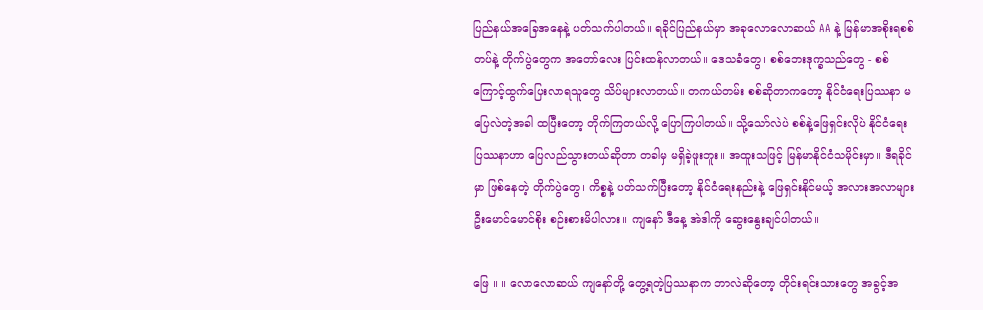ပြည်နယ်အခြေအနေနဲ့ ပတ်သက်ပါတယ်။ ရခိုင်ပြည်နယ်မှာ အခုလောလောဆယ် AA နဲ့ မြန်မာအစိုးရစစ်တပ်နဲ့ တိုက်ပွဲတွေက အတော်လေး ပြင်းထန်လာတယ်။ ဒေသခံတွေ၊ စစ်ဘေးဒုက္ခသည်တွေ - စစ်ကြောင့်ထွက်ပြေးလာရသူတွေ သိပ်များလာတယ်။ တကယ်တမ်း စစ်ဆိုတာကတော့ နိုင်ငံရေးပြဿနာ မပြေလဲတဲ့အခါ ထပြီးတော့ တိုက်ကြတယ်လို့ ပြောကြပါတယ်။ သို့သော်လဲပဲ စစ်နဲ့ဖြေရှင်းလိုပဲ နိုင်ငံရေးပြဿနာဟာ ပြေလည်သွားတယ်ဆိုတာ တခါမှ မရှိခဲ့ဖူးဘူး။ အထူးသဖြင့် မြန်မာနိုင်ငံသမိုင်းမှာ။ ဒီရခိုင်မှာ ဖြစ်နေတဲ့ တိုက်ပွဲတွေ၊ ကိစ္စနဲ့ ပတ်သက်ပြီးတော့ နိုင်ငံရေးနည်းနဲ့ ဖြေရှင်းနိုင်မယ့် အလားအလာများ ဦးမောင်မောင်စိုး စဉ်းစားမိပါလား။ ကျနော် ဒီနေ့ အဲဒါကို ဆွေးနွေးချင်ပါတယ်။

ဖြေ ။ ။ လောလောဆယ် ကျနော်တို့ တွေ့ရတဲ့ပြဿနာက ဘာလဲဆိုတော့ တိုင်းရင်းသားတွေ အခွင့်အ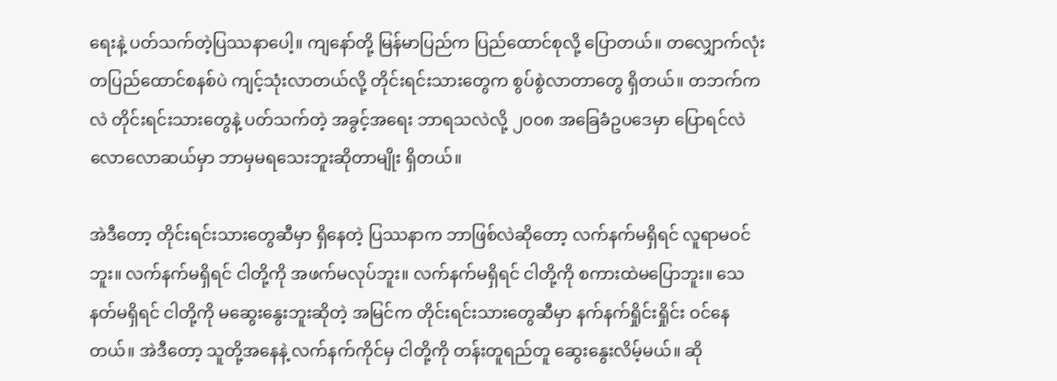ရေးနဲ့ ပတ်သက်တဲ့ပြဿနာပေါ့။ ကျနော်တို့ မြန်မာပြည်က ပြည်ထောင်စုလို့ ပြောတယ်။ တလျှောက်လုံး တပြည်ထောင်စနစ်ပဲ ကျင့်သုံးလာတယ်လို့ တိုင်းရင်းသားတွေက စွပ်စွဲလာတာတွေ ရှိတယ်။ တဘက်ကလဲ တိုင်းရင်းသားတွေနဲ့ ပတ်သက်တဲ့ အခွင့်အရေး ဘာရသလဲလို့ ၂၀၀၈ အခြေခံဥပဒေမှာ ပြောရင်လဲ လောလောဆယ်မှာ ဘာမှမရသေးဘူးဆိုတာမျိုး ရှိတယ်။

အဲဒီတော့ တိုင်းရင်းသားတွေဆီမှာ ရှိနေတဲ့ ပြဿနာက ဘာဖြစ်လဲဆိုတော့ လက်နက်မရှိရင် လူရာမဝင်ဘူး။ လက်နက်မရှိရင် ငါတို့ကို အဖက်မလုပ်ဘူး။ လက်နက်မရှိရင် ငါတို့ကို စကားထဲမပြောဘူး။ သေနတ်မရှိရင် ငါတို့ကို မဆွေးနွေးဘူးဆိုတဲ့ အမြင်က တိုင်းရင်းသားတွေဆီမှာ နက်နက်ရှိုင်းရှိုင်း ဝင်နေတယ်။ အဲဒီတော့ သူတို့အနေနဲ့ လက်နက်ကိုင်မှ ငါတို့ကို တန်းတူရည်တူ ဆွေးနွေးလိမ့်မယ်။ ဆို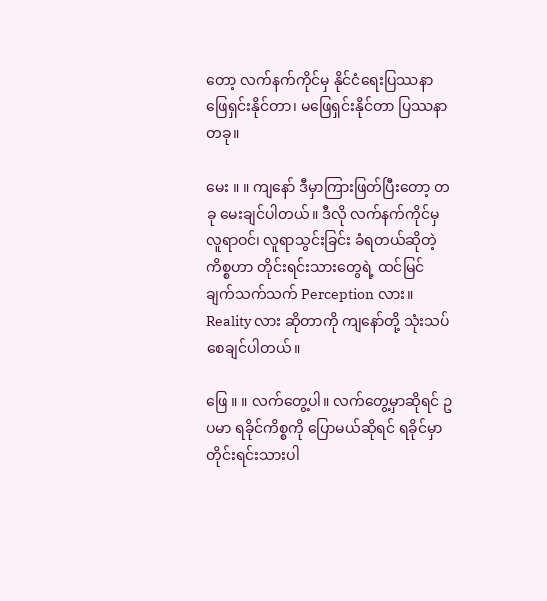တော့ လက်နက်ကိုင်မှ နိုင်ငံရေးပြဿနာ ဖြေရှင်းနိုင်တာ၊ မဖြေရှင်းနိုင်တာ ပြဿနာတခု။

မေး ။ ။ ကျနော် ဒီမှာကြားဖြတ်ပြီးတော့ တခု မေးချင်ပါတယ်။ ဒီလို လက်နက်ကိုင်မှ လူရာဝင်၊ လူရာသွင်းခြင်း ခံရတယ်ဆိုတဲ့ကိစ္စဟာ တိုင်းရင်းသားတွေရဲ့ ထင်မြင်ချက်သက်သက် Perception လား။ Reality လား ဆိုတာကို ကျနော်တို့ သုံးသပ်စေချင်ပါတယ်။

ဖြေ ။ ။ လက်တွေ့ပါ။ လက်တွေ့မှာဆိုရင် ဥပမာ ရခိုင်ကိစ္စကို ပြောမယ်ဆိုရင် ရခိုင်မှာ တိုင်းရင်းသားပါ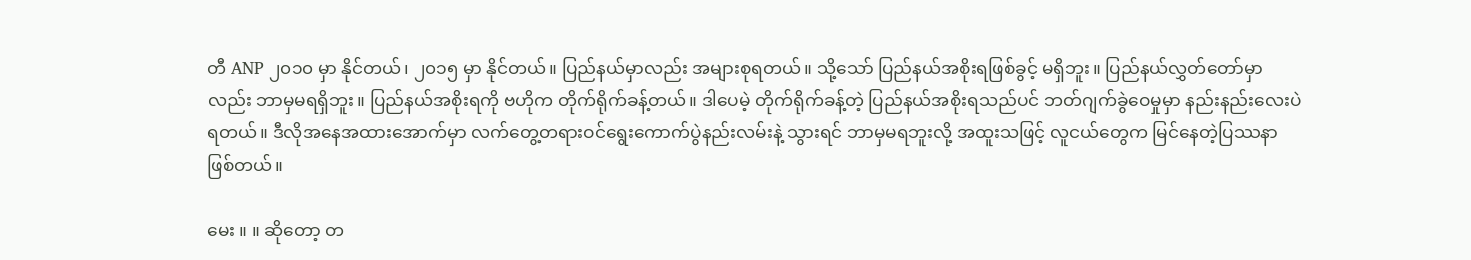တီ ANP ၂၀၁၀ မှာ နိုင်တယ်၊ ၂၀၁၅ မှာ နိုင်တယ်။ ပြည်နယ်မှာလည်း အများစုရတယ်။ သို့သော် ပြည်နယ်အစိုးရဖြစ်ခွင့် မရှိဘူး။ ပြည်နယ်လွှတ်တော်မှာလည်း ဘာမှမရရှိဘူး။ ပြည်နယ်အစိုးရကို ဗဟိုက တိုက်ရိုက်ခန့်တယ်။ ဒါပေမဲ့ တိုက်ရိုက်ခန့်တဲ့ ပြည်နယ်အစိုးရသည်ပင် ဘတ်ဂျက်ခွဲဝေမှုမှာ နည်းနည်းလေးပဲရတယ်။ ဒီလိုအနေအထားအောက်မှာ လက်တွေ့တရားဝင်ရွေးကောက်ပွဲနည်းလမ်းနဲ့ သွားရင် ဘာမှမရဘူးလို့ အထူးသဖြင့် လူငယ်တွေက မြင်နေတဲ့ပြဿနာ ဖြစ်တယ်။

မေး ။ ။ ဆိုတော့ တ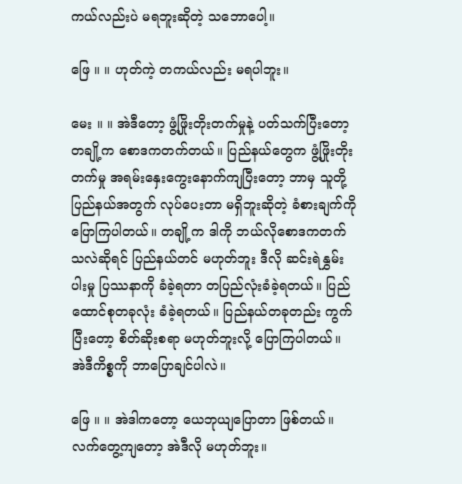ကယ်လည်းပဲ မရဘူးဆိုတဲ့ သဘောပေါ့။

ဖြေ ။ ။ ဟုတ်ကဲ့ တကယ်လည်း မရပါဘူး။

မေး ။ ။ အဲဒီတော့ ဖွံ့ဖြိုးတိုးတက်မှုနဲ့ ပတ်သက်ပြီးတော့ တချို့က စောဒကတက်တယ်။ ပြည်နယ်တွေက ဖွံ့ဖြိုးတိုးတက်မှု အရမ်းနှေးကွေးနောက်ကျပြီးတော့ ဘာမှ သူတို့ပြည်နယ်အတွက် လုပ်ပေးတာ မရှိဘူးဆိုတဲ့ ခံစားချက်ကို ပြောကြပါတယ်။ တချို့က ဒါကို ဘယ်လိုစောဒကတက်သလဲဆိုရင် ပြည်နယ်တင် မဟုတ်ဘူး ဒီလို ဆင်းရဲနွှမ်းပါးမှု ပြဿနာကို ခံခဲ့ရတာ တပြည်လုံးခံခဲ့ရတယ်။ ပြည်ထောင်စုတခုလုံး ခံခဲ့ရတယ်။ ပြည်နယ်တခုတည်း ကွက်ပြီးတော့ စိတ်ဆိုးစရာ မဟုတ်ဘူးလို့ ပြောကြပါတယ်။ အဲဒီကိစ္စကို ဘာပြောချင်ပါလဲ။

ဖြေ ။ ။ အဲဒါကတော့ ယေဘုယျပြောတာ ဖြစ်တယ်။ လက်တွေ့ကျတော့ အဲဒီလို မဟုတ်ဘူး။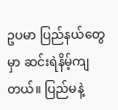ဥပမာ ပြည်နယ်တွေမှာ ဆင်းရဲနိမ့်ကျတယ်။ ပြည်မနဲ့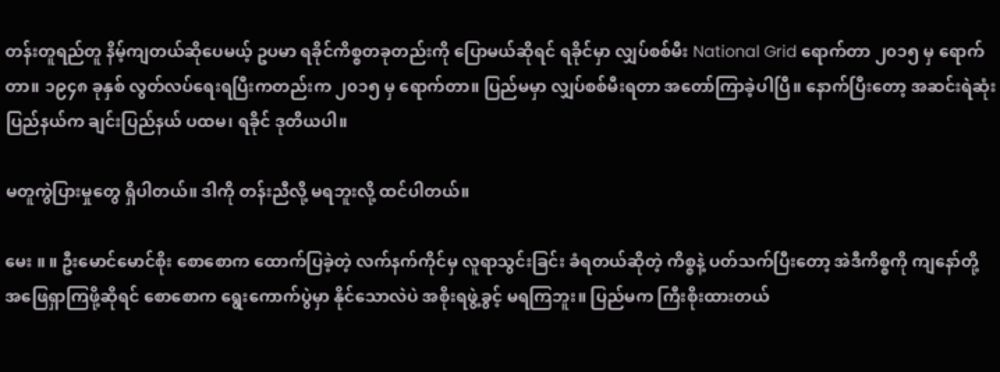တန်းတူရည်တူ နိမ့်ကျတယ်ဆိုပေမယ့် ဥပမာ ရခိုင်ကိစ္စတခုတည်းကို ပြောမယ်ဆိုရင် ရခိုင်မှာ လျှပ်စစ်မီး National Grid ရောက်တာ ၂၀၁၅ မှ ရောက်တာ။ ၁၉၄၈ ခုနှစ် လွတ်လပ်ရေးရပြီးကတည်းက ၂၀၁၅ မှ ရောက်တာ။ ပြည်မမှာ လျှပ်စစ်မီးရတာ အတော်ကြာခဲ့ပါပြီ။ နောက်ပြီးတော့ အဆင်းရဲဆုံး ပြည်နယ်က ချင်းပြည်နယ် ပထမ၊ ရခိုင် ဒုတိယပါ။

မတူကွဲပြားမှုတွေ ရှိပါတယ်။ ဒါကို တန်းညီလို့ မရဘူးလို့ ထင်ပါတယ်။

မေး ။ ။ ဦးမောင်မောင်စိုး စောစောက ထောက်ပြခဲ့တဲ့ လက်နက်ကိုင်မှ လူရာသွင်းခြင်း ခံရတယ်ဆိုတဲ့ ကိစ္စနဲ့ ပတ်သက်ပြီးတော့ အဲဒီကိစ္စကို ကျနော်တို့ အဖြေရှာကြဖို့ဆိုရင် စောစောက ရွေးကောက်ပွဲမှာ နိုင်သောလဲပဲ အစိုးရဖွဲ့ခွင့် မရကြဘူး။ ပြည်မက ကြီးစိုးထားတယ်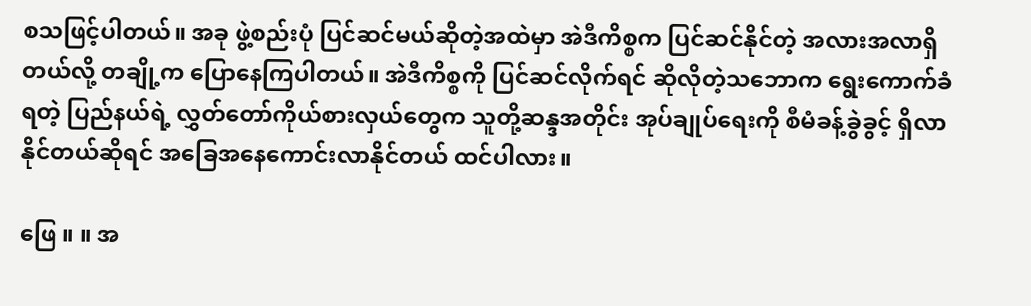စသဖြင့်ပါတယ်။ အခု ဖွဲ့စည်းပုံ ပြင်ဆင်မယ်ဆိုတဲ့အထဲမှာ အဲဒီကိစ္စက ပြင်ဆင်နိုင်တဲ့ အလားအလာရှိတယ်လို့ တချို့က ပြောနေကြပါတယ်။ အဲဒီကိစ္စကို ပြင်ဆင်လိုက်ရင် ဆိုလိုတဲ့သဘောက ရွေးကောက်ခံရတဲ့ ပြည်နယ်ရဲ့ လွှတ်တော်ကိုယ်စားလှယ်တွေက သူတို့ဆန္ဒအတိုင်း အုပ်ချုပ်ရေးကို စီမံခန့်ခွဲခွင့် ရှိလာနိုင်တယ်ဆိုရင် အခြေအနေကောင်းလာနိုင်တယ် ထင်ပါလား။

ဖြေ ။ ။ အ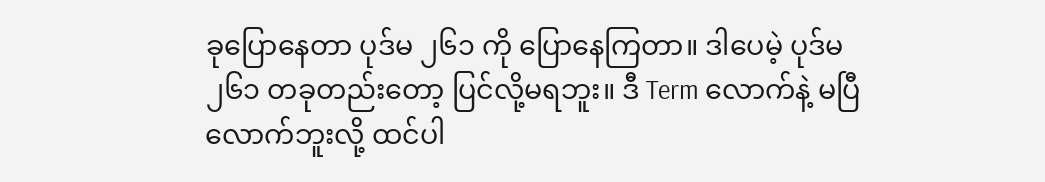ခုပြောနေတာ ပုဒ်မ ၂၆၁ ကို ပြောနေကြတာ။ ဒါပေမဲ့ ပုဒ်မ ၂၆၁ တခုတည်းတော့ ပြင်လို့မရဘူး။ ဒီ Term လောက်နဲ့ မပြီလောက်ဘူးလို့ ထင်ပါ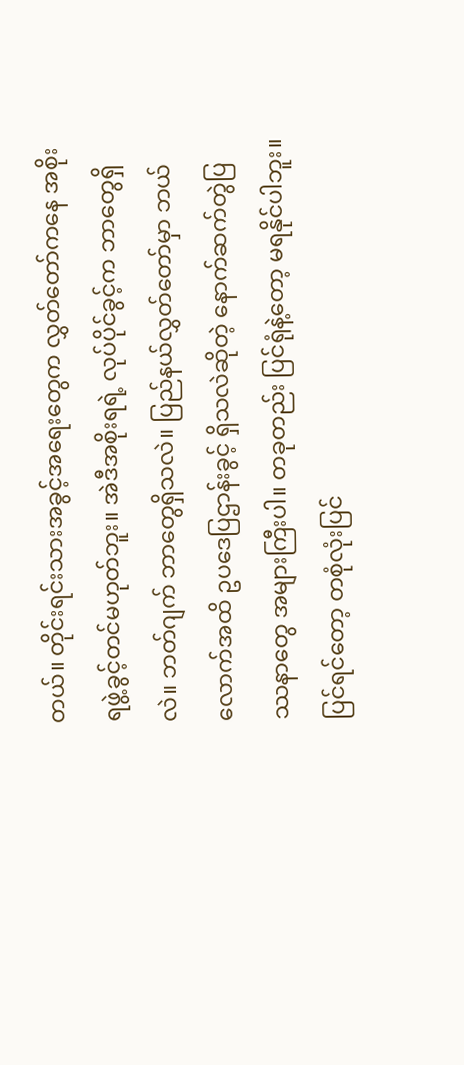တယ်။ တိုင်းရင်းသားအခွင့်အရေးတွေက လွှတ်တော်ကနေ အစိုးရဖွဲ့ခွင့်တင်မဟုတ်ဘူး။ အဲဒီအစိုးရရဲ့ လုပ်ပိုင်ခွင့်က ဘာတွေရှိလဲ။ ဘတ်ဂျက် ဘာတွေရှိသလဲ။ ပြည်နယ်လွှတ်တော်မှာ ဘယ်လောက်အထိ ဥပဒေပြဌာန်းခွင့် ရှိသလဲဆိုတဲ့ နောက်ဆက်တွဲပြဿနာတွေ အများကြီးပါ။ တခုတည်း ပြင်ရုံနဲ့တော့ မရနိုင်ပါဘူး။ ပြင်ရင်တော့ တစုံလုံးပြင်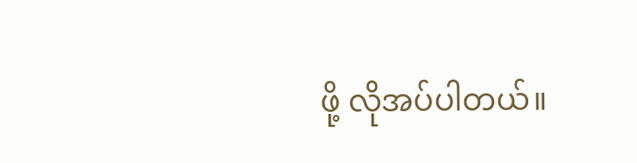ဖို့ လိုအပ်ပါတယ်။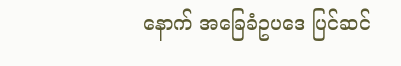နောက် အခြေခံဥပဒေ ပြင်ဆင်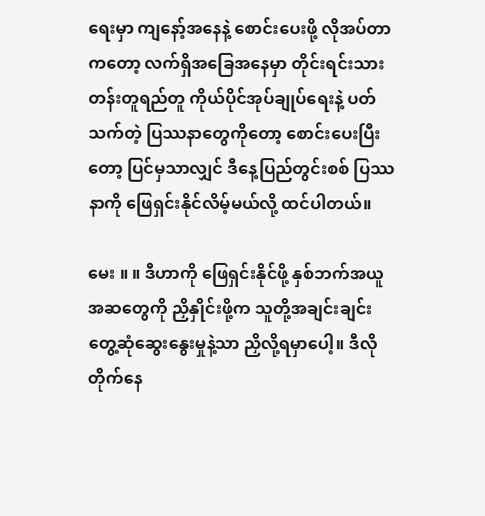ရေးမှာ ကျနော့်အနေနဲ့ စောင်းပေးဖို့ လိုအပ်တာကတော့ လက်ရှိအခြေအနေမှာ တိုင်းရင်းသား တန်းတူရည်တူ ကိုယ်ပိုင်အုပ်ချုပ်ရေးနဲ့ ပတ်သက်တဲ့ ပြဿနာတွေကိုတော့ စောင်းပေးပြီးတော့ ပြင်မှသာလျှင် ဒီနေ့ပြည်တွင်းစစ် ပြဿနာကို ဖြေရှင်းနိုင်လိမ့်မယ်လို့ ထင်ပါတယ်။

မေး ။ ။ ဒီဟာကို ဖြေရှင်းနိုင်ဖို့ နှစ်ဘက်အယူအဆတွေကို ညှိနှိုင်းဖို့က သူတို့အချင်းချင်း တွေ့ဆုံဆွေးနွေးမှုနဲ့သာ ညှိလို့ရမှာပေါ့။ ဒီလို တိုက်နေ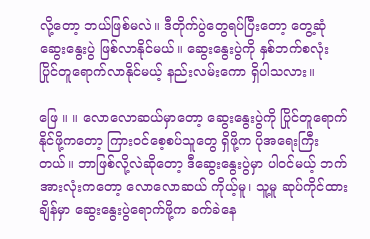လို့တော့ ဘယ်ဖြစ်မလဲ။ ဒီတိုက်ပွဲတွေရပ်ပြီးတော့ တွေ့ဆုံဆွေးနွေးပွဲ ဖြစ်လာနိုင်မယ်။ ဆွေးနွေးပွဲကို နှစ်ဘက်စလုံး ပြိုင်တူရောက်လာနိုင်မယ့် နည်းလမ်းကော ရှိပါသလား။

ဖြေ ။ ။ လောလောဆယ်မှာတော့ ဆွေးနွေးပွဲကို ပြိုင်တူရောက်နိုင်ဖို့ကတော့ ကြားဝင်စေ့စပ်သူတွေ ရှိဖို့က ပိုအရေးကြီးတယ်။ ဘာဖြစ်လို့လဲဆိုတော့ ဒီဆွေးနွေးပွဲမှာ ပါဝင်မယ့် ဘက်အားလုံးကတော့ လောလောဆယ် ကိုယ့်မူ၊ သူ့မူ ဆုပ်ကိုင်ထားချိန်မှာ ဆွေးနွေးပွဲရောက်ဖို့က ခက်ခဲနေ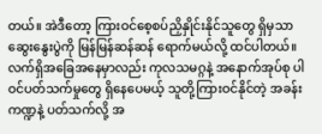တယ်။ အဲဒီတော့ ကြားဝင်စေ့စပ်ညှိနှိုင်းနိုင်သူတွေ ရှိမှသာ ဆွေးနွေးပွဲကို မြန်မြန်ဆန်ဆန် ရောက်မယ်လို့ ထင်ပါတယ်။ လက်ရှိအခြေအနေမှာလည်း ကုလသမဂ္ဂနဲ့ အနောက်အုပ်စု ပါဝင်ပတ်သက်မှုတွေ ရှိနေပေမယ့် သူတို့ကြားဝင်နိုင်တဲ့ အခန်းကဏ္ဍနဲ့ ပတ်သက်လို့ အ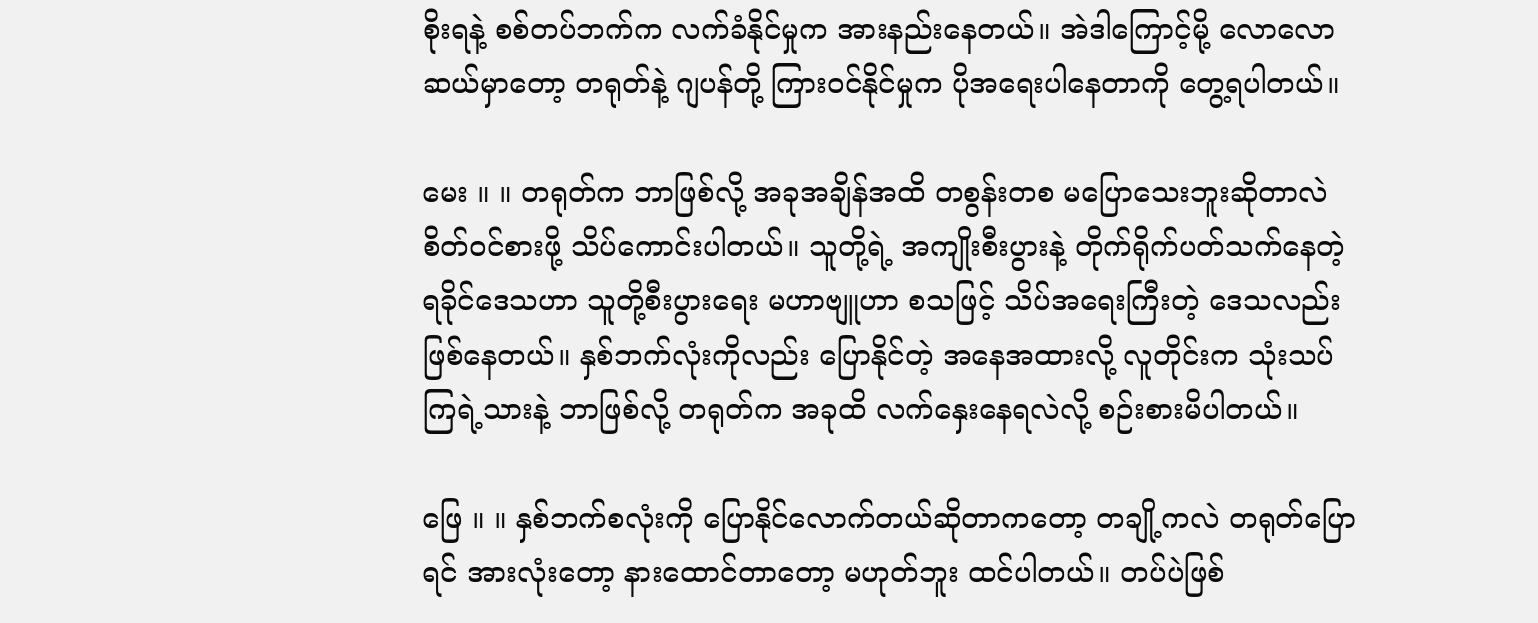စိုးရနဲ့ စစ်တပ်ဘက်က လက်ခံနိုင်မှုက အားနည်းနေတယ်။ အဲဒါကြောင့်မို့ လောလောဆယ်မှာတော့ တရုတ်နဲ့ ဂျပန်တို့ ကြားဝင်နိုင်မှုက ပိုအရေးပါနေတာကို တွေ့ရပါတယ်။

မေး ။ ။ တရုတ်က ဘာဖြစ်လို့ အခုအချိန်အထိ တစွန်းတစ မပြောသေးဘူးဆိုတာလဲ စိတ်ဝင်စားဖို့ သိပ်ကောင်းပါတယ်။ သူတို့ရဲ့ အကျိုးစီးပွားနဲ့ တိုက်ရိုက်ပတ်သက်နေတဲ့ ရခိုင်ဒေသဟာ သူတို့စီးပွားရေး မဟာဗျူဟာ စသဖြင့် သိပ်အရေးကြီးတဲ့ ဒေသလည်း ဖြစ်နေတယ်။ နှစ်ဘက်လုံးကိုလည်း ပြောနိုင်တဲ့ အနေအထားလို့ လူတိုင်းက သုံးသပ်ကြရဲ့သားနဲ့ ဘာဖြစ်လို့ တရုတ်က အခုထိ လက်နှေးနေရလဲလို့ စဉ်းစားမိပါတယ်။

ဖြေ ။ ။ နှစ်ဘက်စလုံးကို ပြောနိုင်လောက်တယ်ဆိုတာကတော့ တချို့ကလဲ တရုတ်ပြောရင် အားလုံးတော့ နားထောင်တာတော့ မဟုတ်ဘူး ထင်ပါတယ်။ တပ်ပဲဖြစ်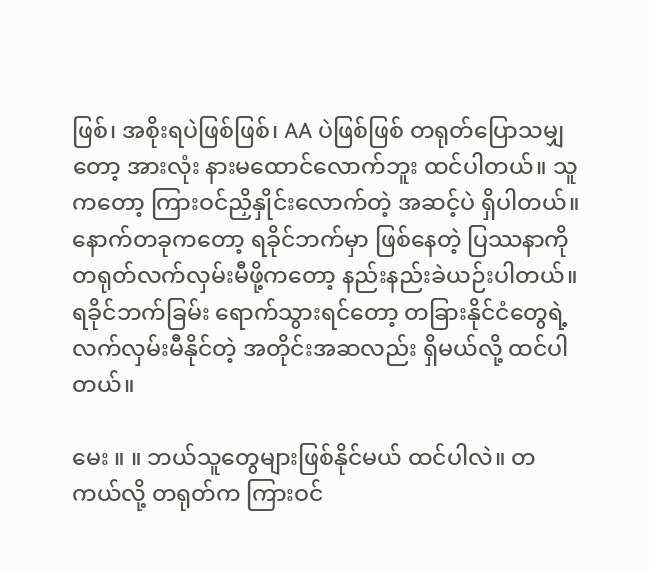ဖြစ်၊ အစိုးရပဲဖြစ်ဖြစ်၊ AA ပဲဖြစ်ဖြစ် တရုတ်ပြောသမျှတော့ အားလုံး နားမထောင်လောက်ဘူး ထင်ပါတယ်။ သူကတော့ ကြားဝင်ညှိနှိုင်းလောက်တဲ့ အဆင့်ပဲ ရှိပါတယ်။ နောက်တခုကတော့ ရခိုင်ဘက်မှာ ဖြစ်နေတဲ့ ပြဿနာကို တရုတ်လက်လှမ်းမီဖို့ကတော့ နည်းနည်းခဲယဉ်းပါတယ်။ ရခိုင်ဘက်ခြမ်း ရောက်သွားရင်တော့ တခြားနိုင်ငံတွေရဲ့ လက်လှမ်းမီနိုင်တဲ့ အတိုင်းအဆလည်း ရှိမယ်လို့ ထင်ပါတယ်။

မေး ။ ။ ဘယ်သူတွေများဖြစ်နိုင်မယ် ထင်ပါလဲ။ တကယ်လို့ တရုတ်က ကြားဝင်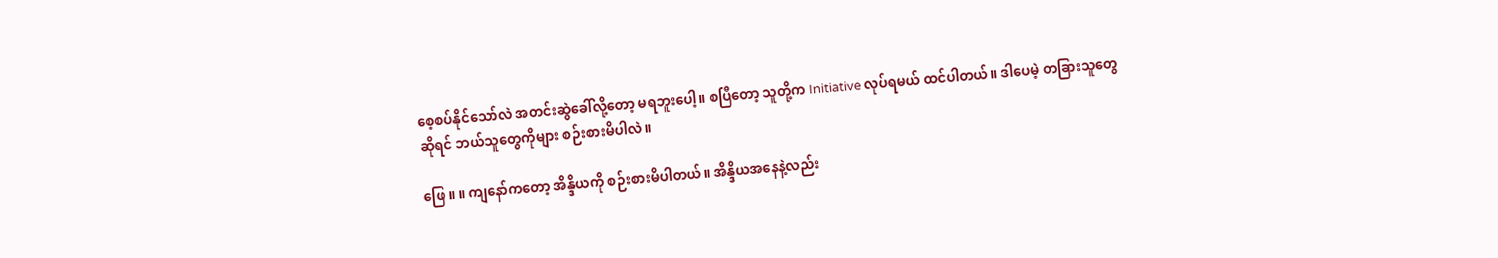စေ့စပ်နိုင်သော်လဲ အတင်းဆွဲခေါ်လို့တော့ မရဘူးပေါ့။ စပြီတော့ သူတို့က Initiative လုပ်ရမယ် ထင်ပါတယ်။ ဒါပေမဲ့ တခြားသူတွေဆိုရင် ဘယ်သူတွေကိုများ စဉ်းစားမိပါလဲ။

ဖြေ ။ ။ ကျနော်ကတော့ အိန္ဒိယကို စဉ်းစားမိပါတယ်။ အိန္ဒိယအနေနဲ့လည်း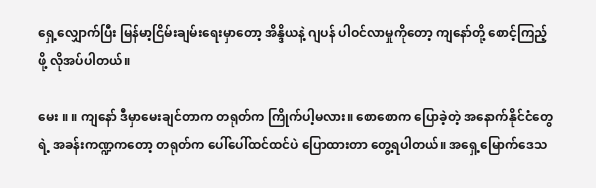ရှေ့လျှောက်ပြီး မြန်မာ့ငြိမ်းချမ်းရေးမှာတော့ အိန္ဒိယနဲ့ ဂျပန် ပါဝင်လာမှုကိုတော့ ကျနော်တို့ စောင့်ကြည့်ဖို့ လိုအပ်ပါတယ်။

မေး ။ ။ ကျနော် ဒီမှာမေးချင်တာက တရုတ်က ကြိုက်ပါ့မလား။ စောစောက ပြောခဲ့တဲ့ အနောက်နိုင်ငံတွေရဲ့ အခန်းကဏ္ဍကတော့ တရုတ်က ပေါ်ပေါ်ထင်ထင်ပဲ ပြောထားတာ တွေ့ရပါတယ်။ အရှေ့မြောက်ဒေသ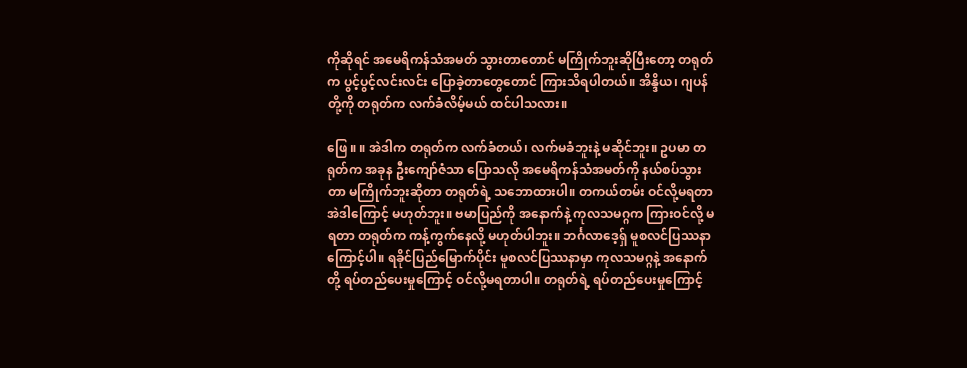ကိုဆိုရင် အမေရိကန်သံအမတ် သွားတာတောင် မကြိုက်ဘူးဆိုပြီးတော့ တရုတ်က ပွင့်ပွင့်လင်းလင်း ပြောခဲ့တာတွေတောင် ကြားသိရပါတယ်။ အိန္ဒိယ၊ ဂျပန်တို့ကို တရုတ်က လက်ခံလိမ့်မယ် ထင်ပါသလား။

ဖြေ ။ ။ အဲဒါက တရုတ်က လက်ခံတယ်၊ လက်မခံဘူးနဲ့ မဆိုင်ဘူး။ ဥပမာ တရုတ်က အခုန ဦးကျော်ဇံသာ ပြောသလို အမေရိကန်သံအမတ်ကို နယ်စပ်သွားတာ မကြိုက်ဘူးဆိုတာ တရုတ်ရဲ့ သဘောထားပါ။ တကယ်တမ်း ဝင်လို့မရတာ အဲဒါကြောင့် မဟုတ်ဘူး။ ဗမာပြည်ကို အနောက်နဲ့ ကုလသမဂ္ဂက ကြားဝင်လို့ မရတာ တရုတ်က ကန့်ကွက်နေလို့ မဟုတ်ပါဘူး။ ဘင်္ဂလာဒေ့ရှ် မူစလင်ပြဿနာကြောင့်ပါ။ ရခိုင်ပြည်မြောက်ပိုင်း မူစလင်ပြဿနာမှာ ကုလသမဂ္ဂနဲ့ အနောက်တို့ ရပ်တည်ပေးမှုကြောင့် ဝင်လို့မရတာပါ။ တရုတ်ရဲ့ ရပ်တည်ပေးမှုကြောင့်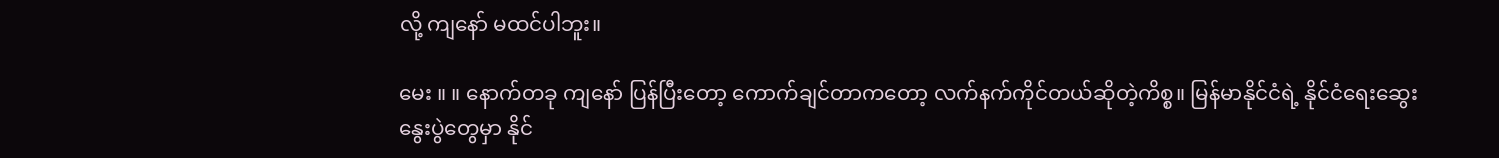လို့ ကျနော် မထင်ပါဘူး။

မေး ။ ။ နောက်တခု ကျနော် ပြန်ပြီးတော့ ကောက်ချင်တာကတော့ လက်နက်ကိုင်တယ်ဆိုတဲ့ကိစ္စ။ မြန်မာနိုင်ငံရဲ့ နိုင်ငံရေးဆွေးနွေးပွဲတွေမှာ နိုင်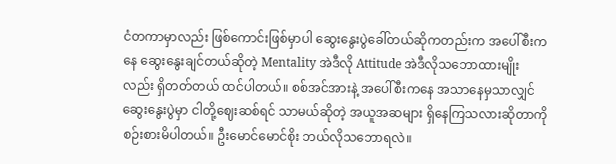ငံတကာမှာလည်း ဖြစ်ကောင်းဖြစ်မှာပါ ဆွေးနွေးပွဲခေါ်တယ်ဆိုကတည်းက အပေါ်စီးကနေ ဆွေးနွေးချင်တယ်ဆိုတဲ့ Mentality အဲဒီလို Attitude အဲဒီလိုသဘောထားမျိုးလည်း ရှိတတ်တယ် ထင်ပါတယ်။ စစ်အင်အားနဲ့ အပေါ်စီးကနေ အသာနေမှသာလျှင် ဆွေးနွေးပွဲမှာ ငါတို့ဈေးဆစ်ရင် သာမယ်ဆိုတဲ့ အယူအဆများ ရှိနေကြသလားဆိုတာကို စဉ်းစားမိပါတယ်။ ဦးမောင်မောင်စိုး ဘယ်လိုသဘောရလဲ။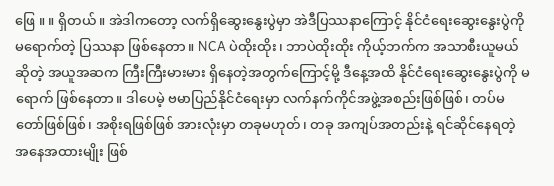ဖြေ ။ ။ ရှိတယ်။ အဲဒါကတော့ လက်ရှိဆွေးနွေးပွဲမှာ အဲဒီပြဿနာကြောင့် နိုင်ငံရေးဆွေးနွေးပွဲကို မရောက်တဲ့ ပြဿနာ ဖြစ်နေတာ။ NCA ပဲထိုးထိုး၊ ဘာပဲထိုးထိုး ကိုယ့်ဘက်က အသာစီးယူမယ်ဆိုတဲ့ အယူအဆက ကြီးကြီးမားမား ရှိနေတဲ့အတွက်ကြောင့်မို့ ဒီနေ့အထိ နိုင်ငံရေးဆွေးနွေးပွဲကို မရောက် ဖြစ်နေတာ။ ဒါပေမဲ့ ဗမာပြည်နိုင်ငံရေးမှာ လက်နက်ကိုင်အဖွဲ့အစည်းဖြစ်ဖြစ်၊ တပ်မတော်ဖြစ်ဖြစ်၊ အစိုးရဖြစ်ဖြစ် အားလုံးမှာ တခုမဟုတ်၊ တခု အကျပ်အတည်းနဲ့ ရင်ဆိုင်နေရတဲ့ အနေအထားမျိုး ဖြစ်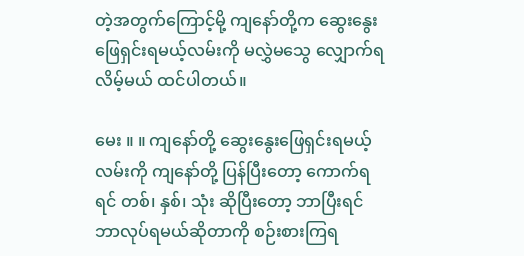တဲ့အတွက်ကြောင့်မို့ ကျနော်တို့က ဆွေးနွေးဖြေရှင်းရမယ့်လမ်းကို မလွှဲမသွေ လျှောက်ရလိမ့်မယ် ထင်ပါတယ်။

မေး ။ ။ ကျနော်တို့ ဆွေးနွေးဖြေရှင်းရမယ့်လမ်းကို ကျနော်တို့ ပြန်ပြီးတော့ ကောက်ရရင် တစ်၊ နှစ်၊ သုံး ဆိုပြီးတော့ ဘာပြီးရင် ဘာလုပ်ရမယ်ဆိုတာကို စဉ်းစားကြရ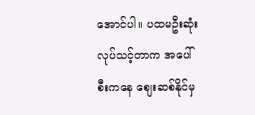အောင်ပါ။ ပထမဦးဆုံး လုပ်သင့်တာက အပေါ်စီးကနေ ဈေးဆစ်နိုင်မှ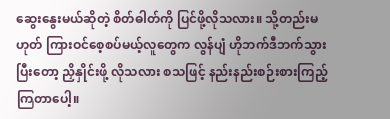ဆွေးနွေးမယ်ဆိုတဲ့ စိတ်ဓါတ်ကို ပြင်ဖို့လိုသလား။ သို့တည်းမဟုတ် ကြားဝင်စေ့စပ်မယ့်လူတွေက လွန်ပျံ ဟိုဘက်ဒီဘက်သွားပြီးတော့ ညှိနှိုင်းဖို့ လိုသလား စသဖြင့် နည်းနည်းစဉ်းစားကြည့်ကြတာပေါ့။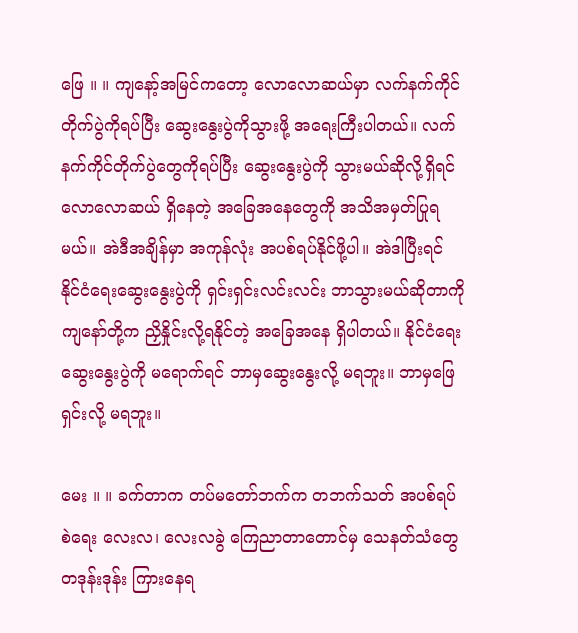ဖြေ ။ ။ ကျနော့်အမြင်ကတော့ လောလောဆယ်မှာ လက်နက်ကိုင်တိုက်ပွဲကိုရပ်ပြီး ဆွေးနွေးပွဲကိုသွားဖို့ အရေးကြီးပါတယ်။ လက်နက်ကိုင်တိုက်ပွဲတွေကိုရပ်ပြီး ဆွေးနွေးပွဲကို သွားမယ်ဆိုလို့ရှိရင် လောလောဆယ် ရှိနေတဲ့ အခြေအနေတွေကို အသိအမှတ်ပြုရမယ်။ အဲဒီအချိန်မှာ အကုန်လုံး အပစ်ရပ်နိုင်ဖို့ပါ။ အဲဒါပြီးရင် နိုင်ငံရေးဆွေးနွေးပွဲကို ရှင်းရှင်းလင်းလင်း ဘာသွားမယ်ဆိုတာကို ကျနော်တို့က ညှိနှိုင်းလို့ရနိုင်တဲ့ အခြေအနေ ရှိပါတယ်။ နိုင်ငံရေးဆွေးနွေးပွဲကို မရောက်ရင် ဘာမှဆွေးနွေးလို့ မရဘူး။ ဘာမှဖြေရှင်းလို့ မရဘူး။

မေး ။ ။ ခက်တာက တပ်မတော်ဘက်က တဘက်သတ် အပစ်ရပ်စဲရေး လေးလ၊ လေးလခွဲ ကြေညာတာတောင်မှ သေနတ်သံတွေ တဒုန်းဒုန်း ကြားနေရ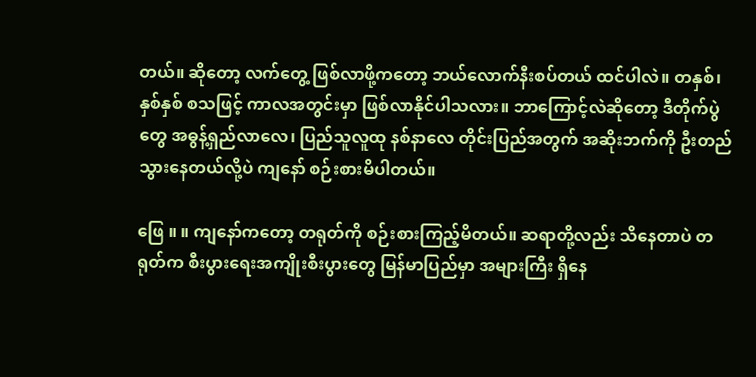တယ်။ ဆိုတော့ လက်တွေ့ ဖြစ်လာဖို့ကတော့ ဘယ်လောက်နီးစပ်တယ် ထင်ပါလဲ။ တနှစ်၊ နှစ်နှစ် စသဖြင့် ကာလအတွင်းမှာ ဖြစ်လာနိုင်ပါသလား။ ဘာကြောင့်လဲဆိုတော့ ဒီတိုက်ပွဲတွေ အဓွန့်ရှည်လာလေ၊ ပြည်သူလူထု နစ်နာလေ တိုင်းပြည်အတွက် အဆိုးဘက်ကို ဦးတည်သွားနေတယ်လို့ပဲ ကျနော် စဉ်းစားမိပါတယ်။

ဖြေ ။ ။ ကျနော်ကတော့ တရုတ်ကို စဉ်းစားကြည့်မိတယ်။ ဆရာတို့လည်း သိနေတာပဲ တရုတ်က စီးပွားရေးအကျိုးစီးပွားတွေ မြန်မာပြည်မှာ အများကြီး ရှိနေ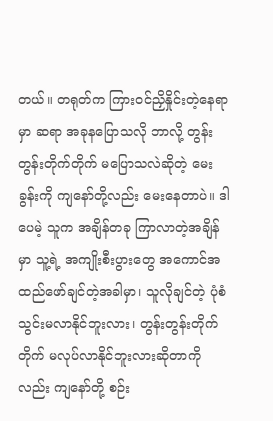တယ်။ တရုတ်က ကြားဝင်ညှိနှိုင်းတဲ့နေရာမှာ ဆရာ အခုနပြောသလို ဘာလို့ တွန်းတွန်းတိုက်တိုက် မပြောသလဲဆိုတဲ့ မေးခွန်းကို ကျနော်တို့လည်း မေးနေတာပဲ။ ဒါပေမဲ့ သူက အချိန်တခု ကြာလာတဲ့အချိန်မှာ သူ့ရဲ့ အကျိုးစီးပွားတွေ အကောင်အထည်ဖော်ချင်တဲ့အခါမှာ၊ သူလိုချင်တဲ့ ပုံစံ သွင်းမလာနိုင်ဘူးလား၊ တွန်းတွန်းတိုက်တိုက် မလုပ်လာနိုင်ဘူးလားဆိုတာကိုလည်း ကျနော်တို့ စဉ်း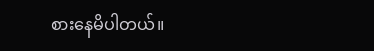စားနေမိပါတယ်။